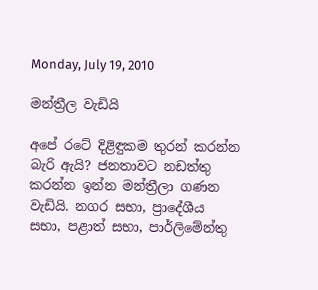Monday, July 19, 2010

මන්ත්‍රීල වැඩියි

අපේ රටේ දිළිඳුකම තුරන් කරන්න බැරි ඇයි? ජනතාවට නඩත්තු කරන්න ඉන්න මන්ත්‍රීලා ගණන වැඩියි. නගර සභා, ප්‍රාදේශීය සභා, පළාත් සභා, පාර්ලිමේන්තු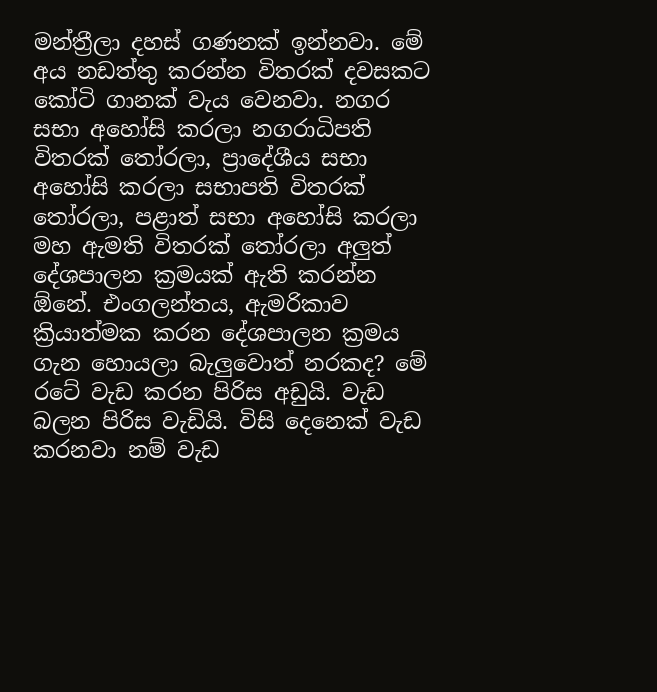මන්ත්‍රීලා දහස් ගණනක් ඉන්නවා. මේ අය නඩත්තු කරන්න විතරක් දවසකට කෝටි ගානක් වැය වෙනවා. නගර සභා අහෝසි කරලා නගරාධිපති විතරක් ‍තෝරලා, ප්‍රාදේශීය සභා අහෝසි කරලා සභාපති විතරක්‍ තෝරලා, පළාත් සභා අහෝසි කරලා මහ ඇමති විතරක් තෝරලා අලුත් දේශපාලන ක්‍රමයක් ඇති කරන්න ඕනේ. එංගලන්තය, ඇමරිකාව ක්‍රියාත්මක කරන දේශපාලන ක්‍රමය ගැන හොයලා බැලු‍වොත් නරකද? මේ රටේ වැඩ කරන පිරිස අඩුයි. වැඩ බලන පිරිස වැඩියි. විසි දෙනෙක් වැඩ කරනවා නම් වැඩ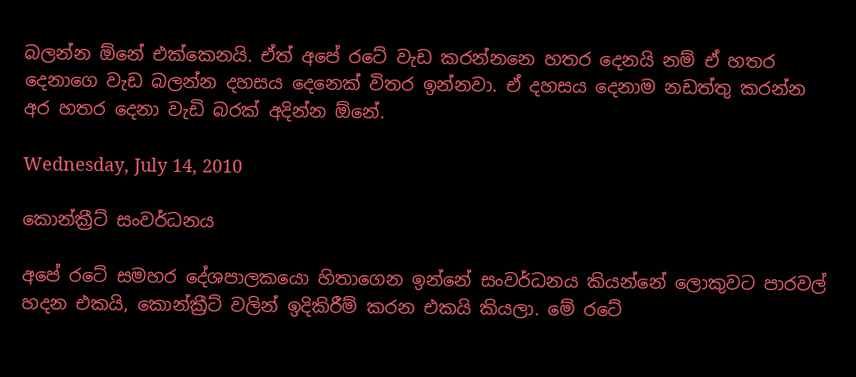බලන්න ඕනේ එක්කෙනයි. ඒත් අපේ රටේ වැඩ කරන්න‍නෙ හතර දෙනයි නම් ඒ හතර දෙනාගෙ වැඩ බලන්න දහසය දෙනෙක් විතර ඉන්නවා. ඒ දහසය දෙනාම නඩත්තු කරන්න අර හතර දෙනා වැඩි බරක් අදින්න ඕනේ.

Wednesday, July 14, 2010

කොන්ක්‍රීට් සංවර්ධනය

අපේ රටේ සමහර දේශපාලකයො හිතාගෙන ඉන්නේ සංවර්ධනය කියන්නේ ලොකුවට පාරවල් හදන එකයි, කොන්ක්‍රීට් වලින් ඉදිකිරීම් කරන එකයි කියලා. මේ රටේ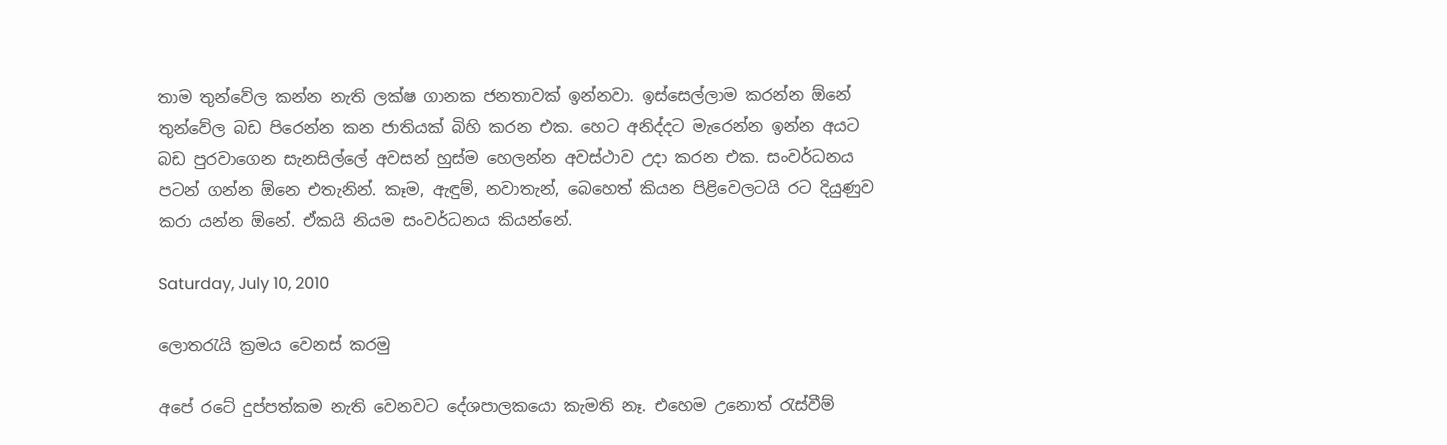තාම තුන්වේල කන්න නැති ලක්ෂ ගානක ජනතාවක් ඉන්නවා. ඉස්සෙල්ලාම කරන්න ඕනේ තුන්වේල බඩ පිරෙන්න කන ජාතියක් බිහි කරන එක. හෙට අනිද්දට මැරෙන්න ඉන්න අයට බඩ පුරවාගෙන සැනසිල්ලේ අවසන් හුස්ම හෙලන්න අවස්ථාව උදා කරන එක. සංවර්ධනය පටන් ගන්න ඕනෙ එතැනින්. කෑම, ඇඳුම්, නවාතැන්, බෙහෙත් කියන පිළිවෙලටයි රට දියුණුව කරා යන්න ඕනේ. ඒකයි නියම සංවර්ධනය කියන්නේ.

Saturday, July 10, 2010

ලොතරැයි ක්‍රමය වෙනස් කරමු

අපේ රටේ දුප්පත්කම නැති වෙනවට දේශපාලකයො කැමති නෑ. එහෙම උනොත් රැස්වීම්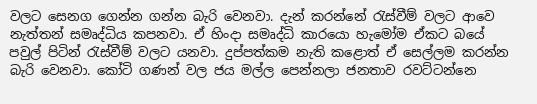වලට සෙනග ගෙන්න ගන්න බැරි වෙනවා. දැන් කරන්නේ රැස්වීම් වලට ආවෙ නැත්තන් සමෘද්ධිය කපනවා. ඒ හිංදා සමෘද්ධි කාරයො හැමෝම ඒකට බයේ පවුල් පිටින් රැස්වීම් වලට යනවා. දුප්පත්කම නැති කළොත් ඒ සෙල්ලම කරන්න බැරි වෙනවා. කෝටි ගණන් වල ජය මල්ල පෙන්නලා ජනතාව රවට්ටන්නෙ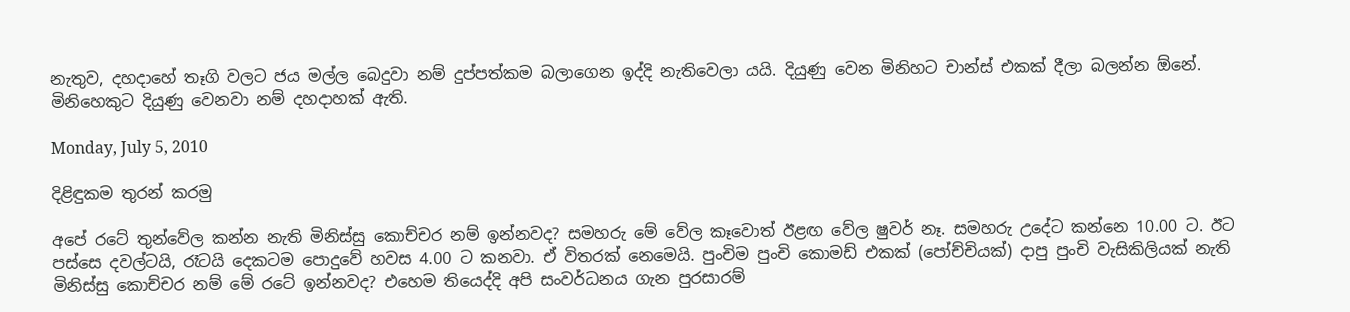නැතුව, දහදාහේ තෑගි වලට ජය මල්ල බෙදුවා නම් දුප්පත්කම බලාගෙන ඉද්දි නැතිවෙලා යයි. දියුණු වෙන මිනිහට චාන්ස් එකක් දීලා බලන්න ඕනේ. මිනිහෙකුට දියුණු වෙනවා නම් දහදාහක් ඇති.

Monday, July 5, 2010

දිළිඳුකම තුරන් කරමු

අපේ රටේ තුන්වේල කන්න නැති මිනිස්සු කොච්චර නම් ඉන්නවද? සමහරු මේ වේල කෑවොත් ඊළඟ‍ වේල ෂුවර් නෑ. සමහරු උදේට කන්නෙ 10.00 ට. ඊට පස්සෙ දවල්ටයි, රෑටයි දෙකටම පොදුවේ හවස 4.00 ට කනවා. ඒ විතරක් නෙමෙයි. පුංචිම පුංචි කොමඩ් එකක් (පෝච්චියක්) දාපු පුංචි වැසිකිලියක් නැති මිනිස්සු කොච්චර නම් මේ රටේ ඉන්නවද? එහෙම තියෙද්දි අපි සංවර්ධනය ගැන පුරසාරම්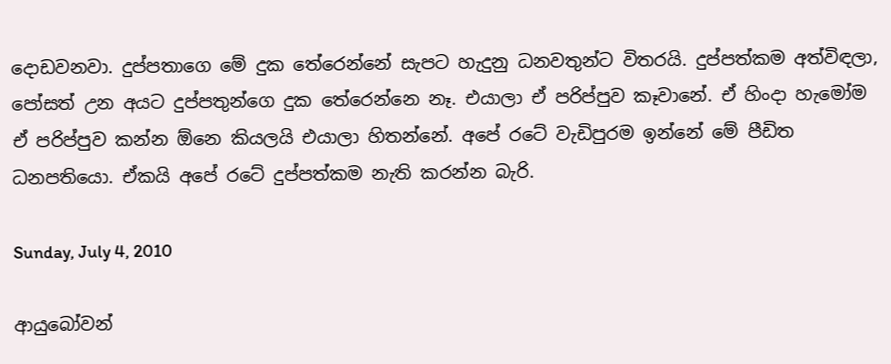දොඩවනවා. දුප්පතාගෙ ‍මේ දුක තේරෙන්නේ සැපට හැදුනු ධනවතුන්ට විතරයි. දුප්පත්කම අත්විඳලා, පෝසත් උන අයට දුප්පතුන්ගෙ දුක තේරෙන්නෙ නෑ. එයාලා ඒ පරිප්පුව කෑවානේ. ඒ හිංදා හැමෝම ඒ පරිප්පුව කන්න ඕනෙ කියලයි එයාලා හිතන්නේ. අපේ රටේ වැඩිපුරම ඉන්නේ මේ පීඩිත ධනපතියො. ඒකයි අපේ රටේ දුප්පත්කම නැති කරන්න බැරි.

Sunday, July 4, 2010

ආයුබෝවන්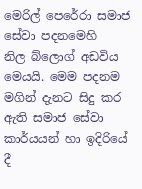මෙරිල් පෙරේරා සමාජ සේවා පදනමෙහි නිල ‍බ්ලොග් අඩවිය මෙයයි. මෙම පදනම මගින් දැනට සිදු කර ඇති සමාජ සේවා කාර්යයන් හා ඉදිරියේ දී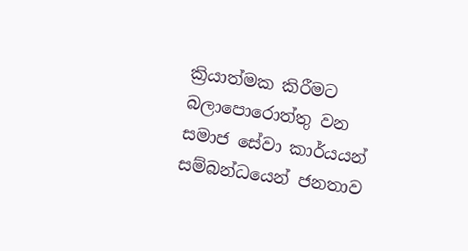ක්‍රියාත්මක කිරීමට බලාපොරොත්තු වන සමාජ සේවා කාර්යයන් සම්බන්ධයෙන් ජනතාව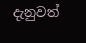දැනුවත්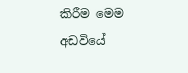කිරීම මෙම අඩවි‍යේ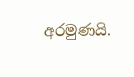අරමුණයි.